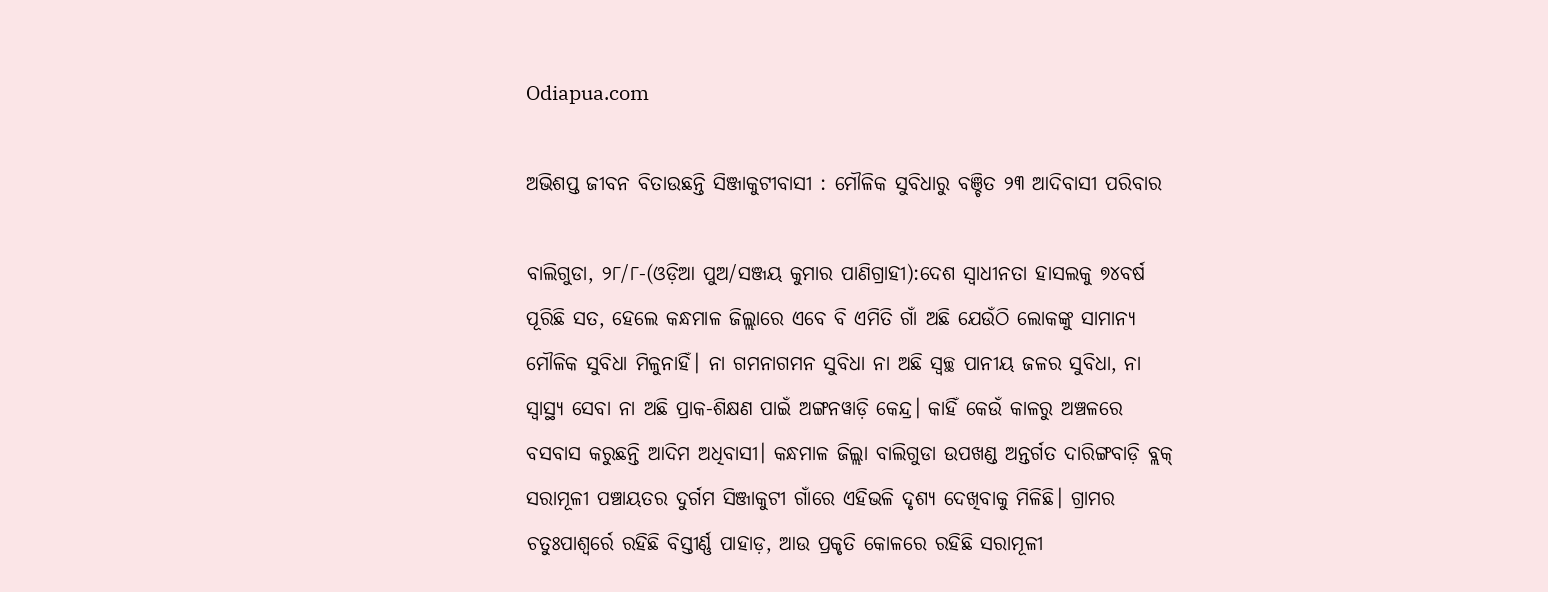Odiapua.com

ଅଭିଶପ୍ତ ଜୀବନ ବିତାଉଛନ୍ତି ସିଞ୍ଜାକୁଟୀବାସୀ : ମୌଳିକ ସୁବିଧାରୁ ବଞ୍ଚିତ ୨୩ ଆଦିବାସୀ ପରିବାର

ବାଲିଗୁଡା, ୨୮/୮-(ଓଡ଼ିଆ ପୁଅ/ସଞ୍ଜୟ କୁମାର ପାଣିଗ୍ରାହୀ):ଦେଶ ସ୍ୱାଧୀନତା ହାସଲକୁ ୭୪ବର୍ଷ ପୂରିଛି ସତ, ହେଲେ କନ୍ଧମାଳ ଜିଲ୍ଲାରେ ଏବେ ବି ଏମିତି ଗାଁ ଅଛି ଯେଉଁଠି ଲୋକଙ୍କୁ ସାମାନ୍ୟ ମୌଳିକ ସୁବିଧା ମିଳୁନାହିଁ। ନା ଗମନାଗମନ ସୁବିଧା ନା ଅଛି ସ୍ୱଚ୍ଛ ପାନୀୟ ଜଳର ସୁବିଧା, ନା ସ୍ୱାସ୍ଥ୍ୟ ସେବା ନା ଅଛି ପ୍ରାକ-ଶିକ୍ଷଣ ପାଇଁ ଅଙ୍ଗନୱାଡ଼ି କେନ୍ଦ୍ର। କାହିଁ କେଉଁ କାଳରୁ ଅଞ୍ଚଳରେ ବସବାସ କରୁଛନ୍ତି ଆଦିମ ଅଧିବାସୀ। କନ୍ଧମାଳ ଜିଲ୍ଲା ବାଲିଗୁଡା ଉପଖଣ୍ଡ ଅନ୍ତର୍ଗତ ଦାରିଙ୍ଗବାଡ଼ି ବ୍ଲକ୍ ସରାମୂଳୀ ପଞ୍ଚାୟତର ଦୁର୍ଗମ ସିଞ୍ଜାକୁଟୀ ଗାଁରେ ଏହିଭଳି ଦୃଶ୍ୟ ଦେଖିବାକୁ ମିଳିଛି। ଗ୍ରାମର ଚତୁଃପାଶ୍ୱର୍ରେ ରହିଛି ବିସ୍ତୀର୍ଣ୍ଣ ପାହାଡ଼, ଆଉ ପ୍ରକୃତି କୋଳରେ ରହିଛି ସରାମୂଳୀ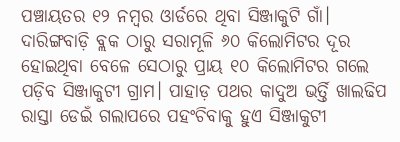ପଞ୍ଚାୟତର ୧୨ ନମ୍ବର ଓାର୍ଡରେ ଥିବା ସିଞ୍ଜାକୁଟି ଗାଁ। ଦାରିଙ୍ଗବାଡ଼ି ବ୍ଲକ ଠାରୁ ସରାମୂଳି ୬୦ କିଲୋମିଟର ଦୂର ହୋଇଥିବା ବେଳେ ସେଠାରୁ ପ୍ରାୟ ୧୦ କିଲୋମିଟର ଗଲେ ପଡ଼ିବ ସିଞ୍ଜାକୁଟୀ ଗ୍ରାମ। ପାହାଡ଼ ପଥର କାଦୁଅ ଭର୍ତ୍ତି ଖାଲଢିପ ରାସ୍ତା ଡେଇଁ ଗଲାପରେ ପହଂଚିବାକୁ ହୁଏ ସିଞ୍ଜାକୁଟୀ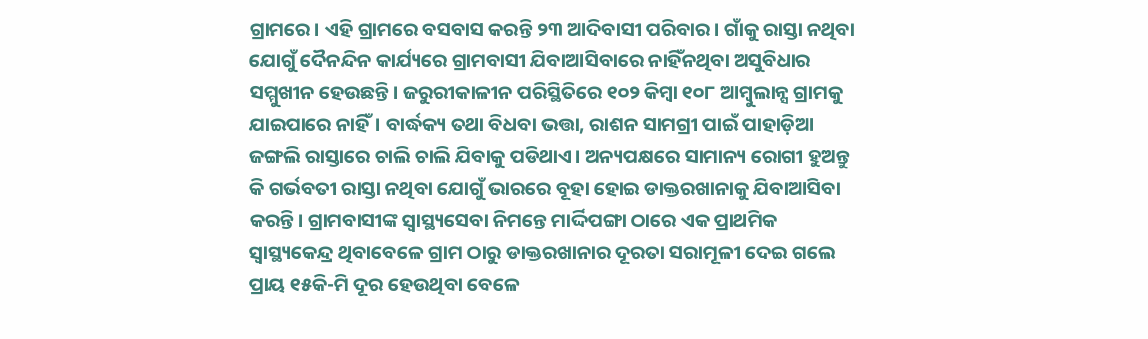ଗ୍ରାମରେ। ଏହି ଗ୍ରାମରେ ବସବାସ କରନ୍ତି ୨୩ ଆଦିବାସୀ ପରିବାର। ଗାଁକୁ ରାସ୍ତା ନଥିବା ଯୋଗୁଁ ଦୈନନ୍ଦିନ କାର୍ଯ୍ୟରେ ଗ୍ରାମବାସୀ ଯିବାଆସିବାରେ ନାହିଁନଥିବା ଅସୁବିଧାର ସମ୍ମୁଖୀନ ହେଉଛନ୍ତି। ଜରୁରୀକାଳୀନ ପରିସ୍ଥିତିରେ ୧୦୨ କିମ୍ବା ୧୦୮ ଆମ୍ବୁଲାନ୍ସ ଗ୍ରାମକୁ ଯାଇପାରେ ନାହିଁ। ବାର୍ଦ୍ଧକ୍ୟ ତଥା ବିଧବା ଭତ୍ତା, ରାଶନ ସାମଗ୍ରୀ ପାଇଁ ପାହାଡ଼ିଆ ଜଙ୍ଗଲି ରାସ୍ତାରେ ଚାଲି ଚାଲି ଯିବାକୁ ପଡିଥାଏ। ଅନ୍ୟପକ୍ଷରେ ସାମାନ୍ୟ ରୋଗୀ ହୁଅନ୍ତୁ କି ଗର୍ଭବତୀ ରାସ୍ତା ନଥିବା ଯୋଗୁଁ ଭାରରେ ବୂହା ହୋଇ ଡାକ୍ତରଖାନାକୁ ଯିବାଆସିବା କରନ୍ତି। ଗ୍ରାମବାସୀଙ୍କ ସ୍ୱାସ୍ଥ୍ୟସେବା ନିମନ୍ତେ ମାର୍ଦ୍ଦିପଙ୍ଗା ଠାରେ ଏକ ପ୍ରାଥମିକ ସ୍ୱାସ୍ଥ୍ୟକେନ୍ଦ୍ର ଥିବାବେଳେ ଗ୍ରାମ ଠାରୁ ଡାକ୍ତରଖାନାର ଦୂରତା ସରାମୂଳୀ ଦେଇ ଗଲେ ପ୍ରାୟ ୧୫କି-ମି ଦୂର ହେଉଥିବା ବେଳେ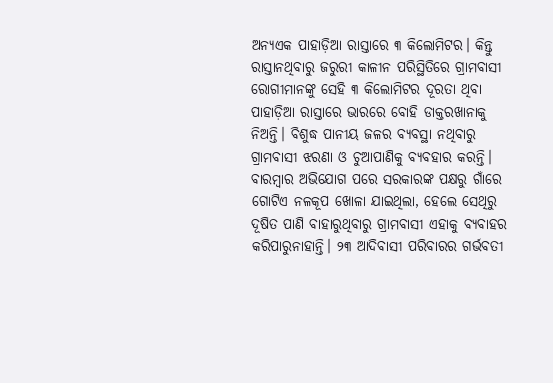ଅନ୍ୟଏକ ପାହାଡ଼ିଆ ରାସ୍ତାରେ ୩ କିଲୋମିଟର। କିନ୍ତୁ ରାସ୍ତାନଥିବାରୁ ଜରୁରୀ କାଳୀନ ପରିସ୍ଥିତିରେ ଗ୍ରାମବାସୀ ରୋଗୀମାନଙ୍କୁ ସେହି ୩ କିଲୋମିଟର ଦୂରତା ଥିବା ପାହାଡ଼ିଆ ରାସ୍ତାରେ ଭାରରେ ବୋହି ଡାକ୍ତରଖାନାକୁ ନିଅନ୍ତି। ବିଶୁଦ୍ଧ ପାନୀୟ ଜଳର ବ୍ୟବସ୍ଥା ନଥିବାରୁ ଗ୍ରାମବାସୀ ଝରଣା ଓ ଚୁଆପାଣିକୁ ବ୍ୟବହାର କରନ୍ତି। ବାରମ୍ବାର ଅଭିଯୋଗ ପରେ ସରକାରଙ୍କ ପକ୍ଷରୁ ଗାଁରେ ଗୋଟିଏ ନଳକୂପ ଖୋଳା ଯାଇଥିଲା, ହେଲେ ସେଥିରୁ ଦୂଷିତ ପାଣି ବାହାରୁଥିବାରୁ ଗ୍ରାମବାସୀ ଏହାକୁ ବ୍ୟବାହର କରିପାରୁନାହାନ୍ତି। ୨୩ ଆଦିବାସୀ ପରିବାରର ଗର୍ଭବତୀ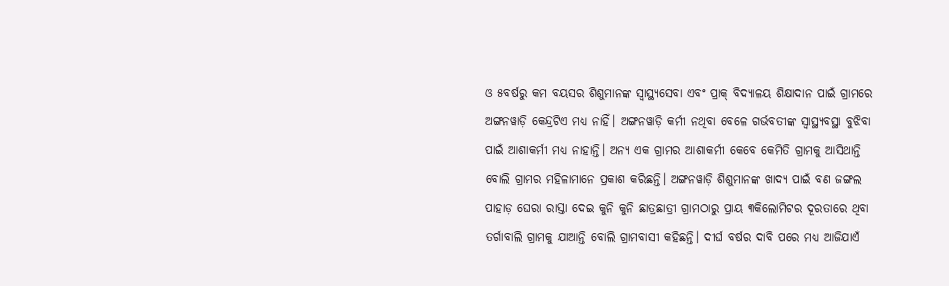ଓ ୫ବର୍ଷରୁ କମ ବୟସର ଶିଶୁମାନଙ୍କ ସ୍ୱାସ୍ଥ୍ୟସେବା ଏବଂ ପ୍ରାକ୍ ବିଦ୍ୟାଳୟ ଶିକ୍ଷାଦାନ ପାଇଁ ଗ୍ରାମରେ ଅଙ୍ଗନୱାଡ଼ି କେନ୍ଦ୍ରଟିଏ ମଧ୍ୟ ନାହିଁ। ଅଙ୍ଗନୱାଡ଼ି କର୍ମୀ ନଥିବା ବେଳେ ଗର୍ଭବତୀଙ୍କ ସ୍ୱାସ୍ଥ୍ୟବସ୍ଥା ବୁଝିବା ପାଇଁ ଆଶାକର୍ମୀ ମଧ୍ୟ ନାହାନ୍ତି। ଅନ୍ୟ ଏକ ଗ୍ରାମର ଆଶାକର୍ମୀ କେବେ କେମିତି ଗ୍ରାମକୁ ଆସିଥାନ୍ତି ବୋଲି ଗ୍ରାମର ମହିଳାମାନେ ପ୍ରକାଶ କରିଛନ୍ତି। ଅଙ୍ଗନୱାଡ଼ି ଶିଶୁମାନଙ୍କ ଖାଦ୍ୟ ପାଇଁ ବଣ ଜଙ୍ଗଲ ପାହାଡ଼ ଘେରା ରାସ୍ତା ଦେଇ କୁନି କୁନି ଛାତ୍ରଛାତ୍ରୀ ଗ୍ରାମଠାରୁ ପ୍ରାୟ ୩କିଲୋମିଟର ଦୂରତାରେ ଥିବା ତର୍ଗାବାଲି ଗ୍ରାମକୁ ଯାଆନ୍ତି ବୋଲି ଗ୍ରାମବାସୀ କହିଛନ୍ତି। ଦୀର୍ଘ ବର୍ଷର ଦାବି ପରେ ମଧ୍ୟ ଆଜିଯାଏଁ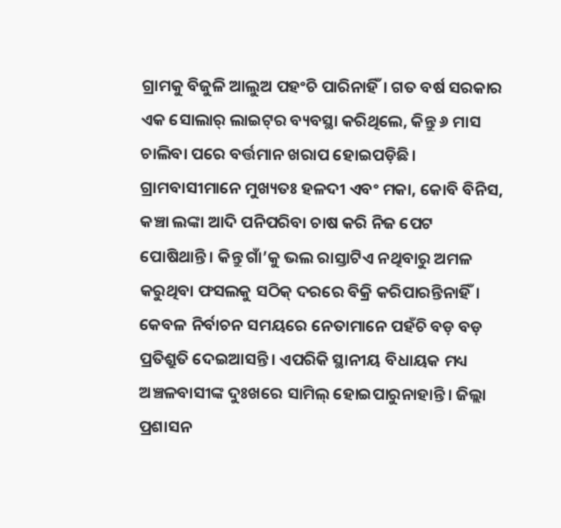ଗ୍ରାମକୁ ବିଜୁଳି ଆଲୁଅ ପହଂଚି ପାରିନାହିଁ। ଗତ ବର୍ଷ ସରକାର ଏକ ସୋଲାର୍ ଲାଇଟ୍‌ର ବ୍ୟବସ୍ଥା କରିଥିଲେ, କିନ୍ତୁ ୬ ମାସ ଚାଲିବା ପରେ ବର୍ତ୍ତମାନ ଖରାପ ହୋଇପଡ଼ିଛି। ଗ୍ରାମବାସୀମାନେ ମୁଖ୍ୟତଃ ହଳଦୀ ଏବଂ ମକା, କୋବି ବିନିସ, କଞ୍ଚା ଲଙ୍କା ଆଦି ପନିପରିବା ଚାଷ କରି ନିଜ ପେଟ ପୋଷିଥାନ୍ତି। କିନ୍ତୁ ଗାଁ’କୁ ଭଲ ରାସ୍ତାଟିଏ ନଥିବାରୁ ଅମଳ କରୁଥିବା ଫସଲକୁ ସଠିକ୍ ଦରରେ ବିକ୍ରି କରିପାରନ୍ତିନାହିଁ। କେବଳ ନିର୍ବାଚନ ସମୟରେ ନେତାମାନେ ପହଁଚି ବଡ଼ ବଡ଼ ପ୍ରତିଶ୍ରୁତି ଦେଇଆସନ୍ତି। ଏପରିକି ସ୍ଥାନୀୟ ବିଧାୟକ ମଧ୍ୟ ଅଞ୍ଚଳବାସୀଙ୍କ ଦୁଃଖରେ ସାମିଲ୍ ହୋଇପାରୁନାହାନ୍ତି। ଜିଲ୍ଲା ପ୍ରଶାସନ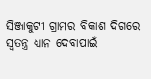ସିଞ୍ଜାକୁଟୀ ଗ୍ରାମର ବିକାଶ ଦିଗରେ ସ୍ୱତନ୍ତ୍ର ଧ୍ୟାନ ଦେବାପାଇଁ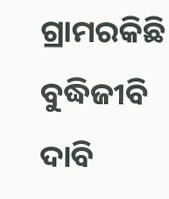ଗ୍ରାମରକିଛି ବୁଦ୍ଧିଜୀବି ଦାବି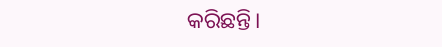କରିଛନ୍ତି।